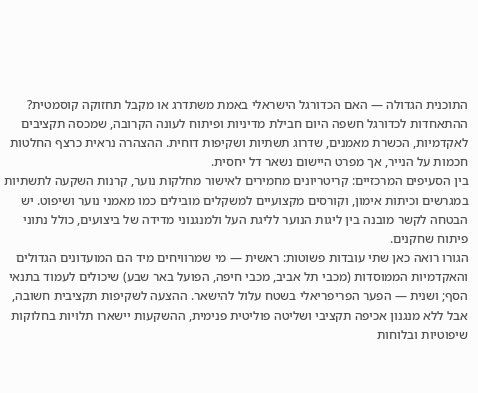התוכנית הגדולה — האם הכדורגל הישראלי באמת משתדרג או מקבל תחזוקה קוסמטית?
ההתאחדות לכדורגל חשפה היום חבילת מדיניות ופיתוח לעונה הקרובה, שמכסה תקציבים לאקדמיות, הכשרת מאמנים, שדרוג תשתיות ושקיפות דוחית. ההצהרה נראית כרצף החלטות חכמות על הנייר, אך מפרט היישום נשאר דל יחסית.
בין הסעיפים המרכזיים: קריטריונים מחמירים לאישור מחלקות נוער, קרנות השקעה לתשתיות במגרשים וכיתות אימון, וקורסים מקצועיים למשקלים מובילים כמו מאמני נוער ושיפוט. יש הבטחה לקשר מובנה בין ליגות הנוער לליגת העל ולמנגנוני מדידה של ביצועים, כולל נתוני פיתוח שחקנים.
הגורו רואה כאן שתי עובדות פשוטות: ראשית — מי שמרוויחים מיד הם המועדונים הגדולים והאקדמיות הממוסדות (מכבי תל אביב, מכבי חיפה, הפועל באר שבע) שיכולים לעמוד בתנאי הסף; ושנית — הפער הפריפריאלי בשטח עלול להישאר. ההצעה לשקיפות תקציבית חשובה, אבל ללא מנגנון אכיפה תקציבי ושליטה פוליטית פנימית, ההשקעות יישארו תלויות בחלוקות שיפוטיות ובלוחות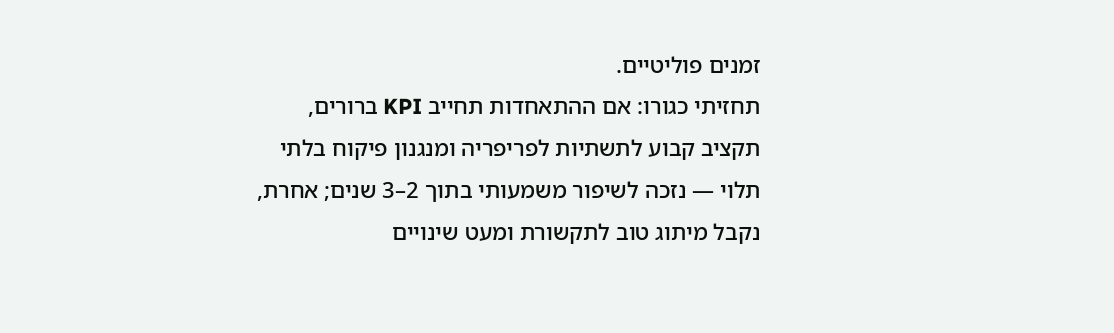זמנים פוליטיים.
תחזיתי כגורו: אם ההתאחדות תחייב KPI ברורים, תקציב קבוע לתשתיות לפריפריה ומנגנון פיקוח בלתי תלוי — נזכה לשיפור משמעותי בתוך 2–3 שנים; אחרת, נקבל מיתוג טוב לתקשורת ומעט שינויים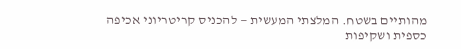מהותיים בשטח. המלצתי המעשית — להכניס קריטריוני אכיפה כספית ושקיפות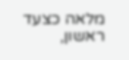מלאה כצעד ראשון,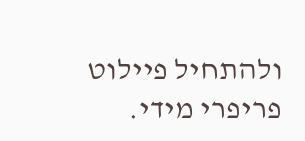ולהתחיל פיילוט פריפרי מידי.